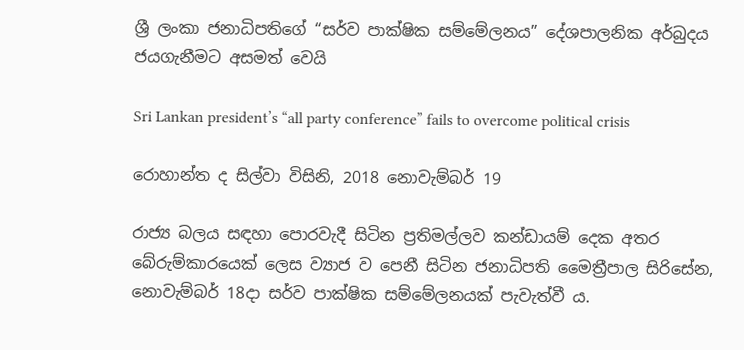ශ්‍රී ලංකා ජනාධිපතිගේ “සර්ව පාක්ෂික සම්මේලනය” දේශපාලනික අර්බුදය ජයගැනීමට අසමත් වෙයි

Sri Lankan president’s “all party conference” fails to overcome political crisis

රොහාන්ත ද සිල්වා විසිනි, 2018 නොවැම්බර් 19

රාජ්‍ය බලය සඳහා පොරවැදී සිටින ප්‍රතිමල්ලව කන්ඩායම් දෙක අතර බේරුම්කාරයෙක් ලෙස ව්‍යාජ ව පෙනී සිටින ජනාධිපති මෛත්‍රීපාල සිරිසේන, නොවැම්බර් 18දා සර්ව පාක්ෂික සම්මේලනයක් පැවැත්වී ය.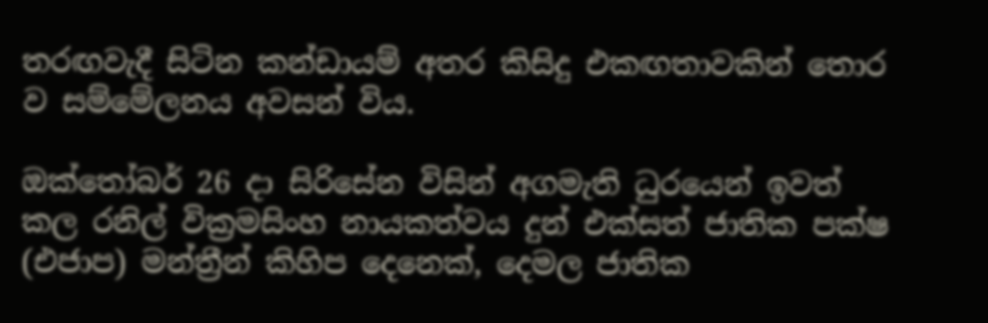තරඟවැදී සිටින කන්ඩායම් අතර කිසිදු එකඟතාවකින් තොර ව සම්මේලනය අවසන් විය.

ඔක්තෝබර් 26 දා සිරිසේන විසින් අගමැති ධුරයෙන් ඉවත් කල රනිල් වික්‍රමසිංහ නායකත්වය දුන් එක්සත් ජාතික පක්ෂ (එජාප) මන්ත්‍රීන් කිහිප දෙනෙක්, දෙමල ජාතික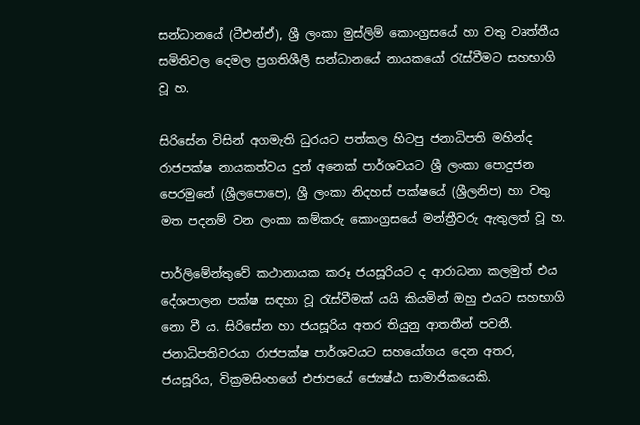සන්ධානයේ (ටීඑන්ඒ), ශ්‍රී ලංකා මුස්ලිම් කොංග්‍රසයේ හා වතු වෘත්තීය සමිතිවල දෙමල ප්‍රගතිශීලී සන්ධානයේ නායකයෝ රැස්වීමට සහභාගි වූ හ.

සිරිසේන විසින් අගමැති ධුරයට පත්කල හිටපු ජනාධිපති මහින්ද රාජපක්ෂ නායකත්වය දුන් අනෙක් පාර්ශවයට ශ්‍රී ලංකා පොදුජන පෙරමුනේ (ශ්‍රීලපොපෙ), ශ්‍රී ලංකා නිදහස් පක්ෂයේ (ශ්‍රීලනිප) හා වතු මත පදනම් වන ලංකා කම්කරු කොංග්‍රසයේ මන්ත්‍රීවරු ඇතුලත් වූ හ.

පාර්ලිමේන්තුවේ කථානායක කරූ ජයසූරියට ද ආරාධනා කලමුත් එය දේශපාලන පක්ෂ සඳහා වූ රැස්වීමක් යයි කියමින් ඔහු එයට සහභාගි නො වී ය. සිරිසේන හා ජයසූරිය අතර තියුනු ආතතීන් පවතී. ජනාධිපතිවරයා රාජපක්ෂ පාර්ශවයට සහයෝගය දෙන අතර, ජයසූරිය, වික්‍රමසිංහගේ එජාපයේ ජ්‍යෙෂ්ඨ සාමාජිකයෙකි.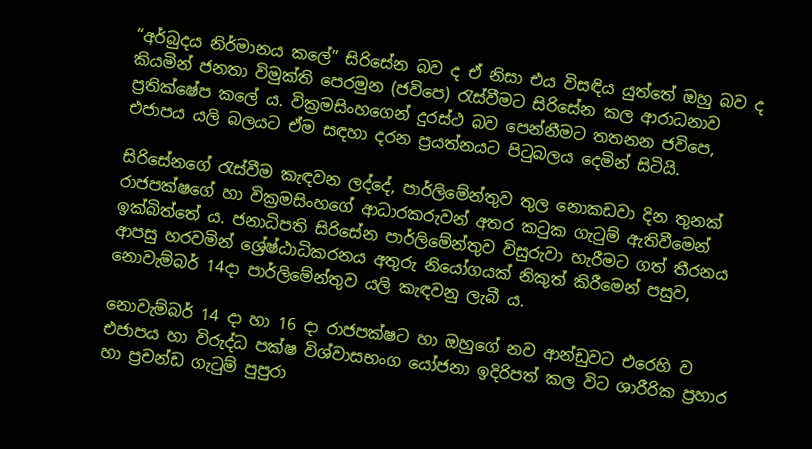“අර්බුදය නිර්මානය කලේ” සිරිසේන බව ද ඒ නිසා එය විසඳිය යුත්තේ ඔහු බව ද කියමින් ජනතා විමුක්ති පෙරමුන (ජවිපෙ) රැස්වීමට සිරිසේන කල ආරාධනාව ප්‍රතික්ෂේප කලේ ය. වික්‍රමසිංහගෙන් දුරස්ථ බව පෙන්නීමට තතනන ජවිපෙ, එජාපය යලි බලයට ඒම සඳහා දරන ප්‍රයත්නයට පිටුබලය දෙමින් සිටියි.

සිරිසේනගේ රැස්වීම කැඳවන ලද්දේ, පාර්ලිමේන්තුව තුල නොකඩවා දින තුනක් රාජපක්ෂගේ හා වික්‍රමසිංහගේ ආධාරකරුවන් අතර කටුක ගැටුම් ඇතිවීමෙන් ඉක්බිත්තේ ය. ජනාධිපති සිරිසේන පාර්ලිමේන්තුව විසුරුවා හැරීමට ගත් තීරනය ආපසු හරවමින් ශ්‍රේෂ්ඨාධිකරනය අතුරු නියෝගයක් නිකුත් කිරීමෙන් පසුව, නොවැම්බර් 14දා පාර්ලිමේන්තුව යලි කැඳවනු ලැබී ය.

නොවැම්බර් 14 දා හා 16 දා රාජපක්ෂට හා ඔහුගේ නව ආන්ඩුවට එරෙහි ව එජාපය හා විරුද්ධ පක්ෂ විශ්වාසභංග යෝජනා ඉදිරිපත් කල විට ශාරීරික ප්‍රහාර හා ප්‍රචන්ඩ ගැටුම් පුපුරා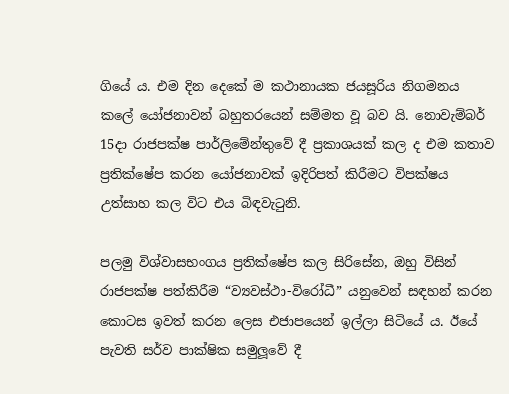ගියේ ය. එම දින දෙකේ ම කථානායක ජයසූරිය නිගමනය කලේ යෝජනාවන් බහුතරයෙන් සම්මත වූ බව යි. නොවැම්බර් 15දා රාජපක්ෂ පාර්ලිමේන්තුවේ දී ප්‍රකාශයක් කල ද එම කතාව ප්‍රතික්ෂේප කරන යෝජනාවක් ඉදිරිපත් කිරීමට විපක්ෂය උත්සාහ කල විට එය බිඳවැටුනි.

පලමු විශ්වාසභංගය ප්‍රතික්ෂේප කල සිරිසේන, ඔහු විසින් රාජපක්ෂ පත්කිරීම “ව්‍යවස්ථා-විරෝධී” යනුවෙන් සඳහන් කරන කොටස ඉවත් කරන ලෙස එජාපයෙන් ඉල්ලා සිටියේ ය. ඊයේ පැවති සර්ව පාක්ෂික සමුලූවේ දී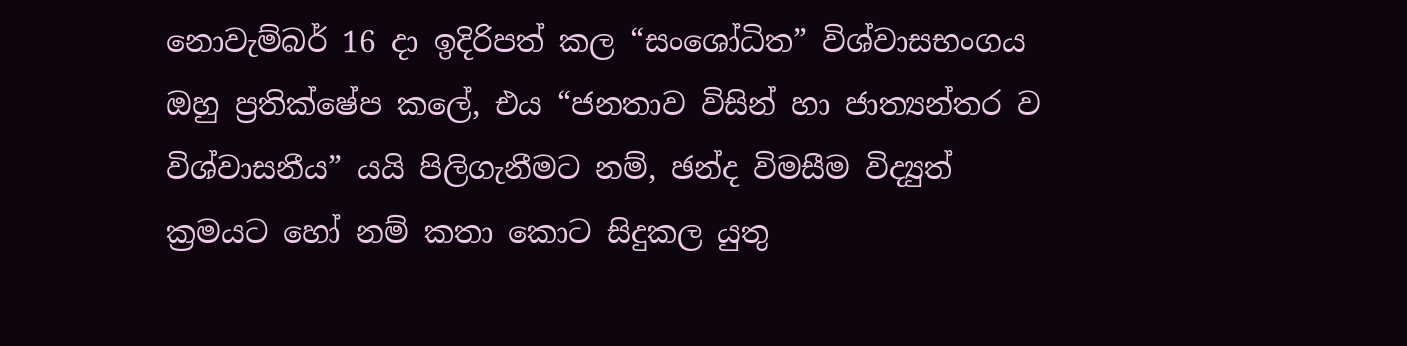නොවැම්බර් 16 දා ඉදිරිපත් කල “සංශෝධිත” විශ්වාසභංගය ඔහු ප්‍රතික්ෂේප කලේ, එය “ජනතාව විසින් හා ජාත්‍යන්තර ව විශ්වාසනීය” යයි පිලිගැනීමට නම්, ඡන්ද විමසීම විද්‍යුත් ක්‍රමයට හෝ නම් කතා කොට සිදුකල යුතු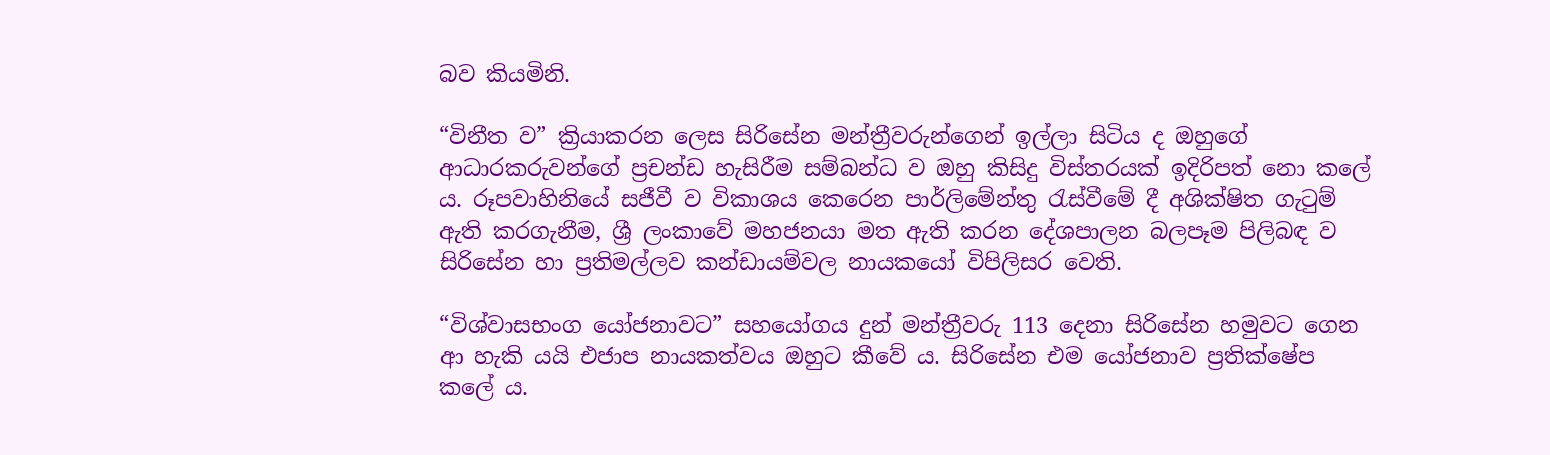බව කියමිනි.

“විනීත ව” ක්‍රියාකරන ලෙස සිරිසේන මන්ත්‍රීවරුන්ගෙන් ඉල්ලා සිටිය ද ඔහුගේ ආධාරකරුවන්ගේ ප්‍රචන්ඩ හැසිරීම සම්බන්ධ ව ඔහු කිසිදු විස්තරයක් ඉදිරිපත් නො කලේ ය. රූපවාහිනියේ සජීවී ව විකාශය කෙරෙන පාර්ලිමේන්තු රැස්වීමේ දී අශික්ෂිත ගැටුම් ඇති කරගැනීම, ශ්‍රී ලංකාවේ මහජනයා මත ඇති කරන දේශපාලන බලපෑම පිලිබඳ ව සිරිසේන හා ප්‍රතිමල්ලව කන්ඩායම්වල නායකයෝ විපිලිසර වෙති.

“විශ්වාසභංග යෝජනාවට” සහයෝගය දුන් මන්ත්‍රීවරු 113 දෙනා සිරිසේන හමුවට ගෙන ආ හැකි යයි එජාප නායකත්වය ඔහුට කීවේ ය. සිරිසේන එම යෝජනාව ප්‍රතික්ෂේප කලේ ය.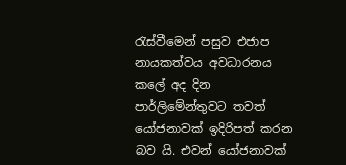රැස්වීමෙන් පසුව එජාප නායකත්වය අවධාරනය කලේ අද දින පාර්ලිමේන්තුවට තවත් යෝජනාවක් ඉදිරිපත් කරන බව යි. එවන් යෝජනාවක්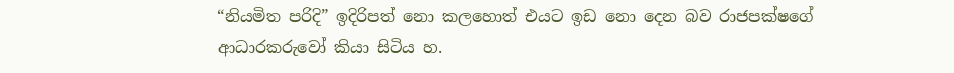“නියමිත පරිදි” ඉදිරිපත් නො කලහොත් එයට ඉඩ නො දෙන බව රාජපක්ෂගේ ආධාරකරුවෝ කියා සිටිය හ.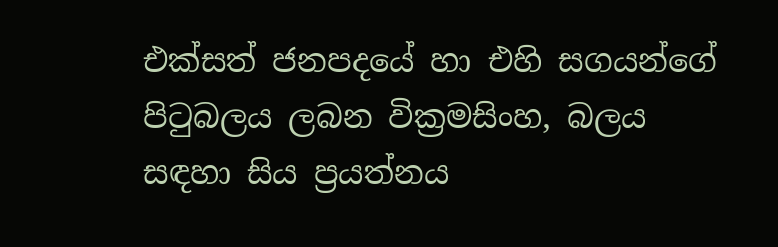එක්සත් ජනපදයේ හා එහි සගයන්ගේ පිටුබලය ලබන වික්‍රමසිංහ, බලය සඳහා සිය ප්‍රයත්නය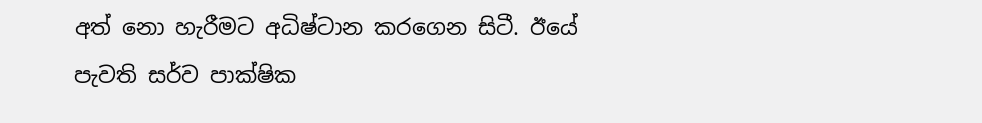අත් නො හැරීමට අධිෂ්ටාන කරගෙන සිටී. ඊයේ පැවති සර්ව පාක්ෂික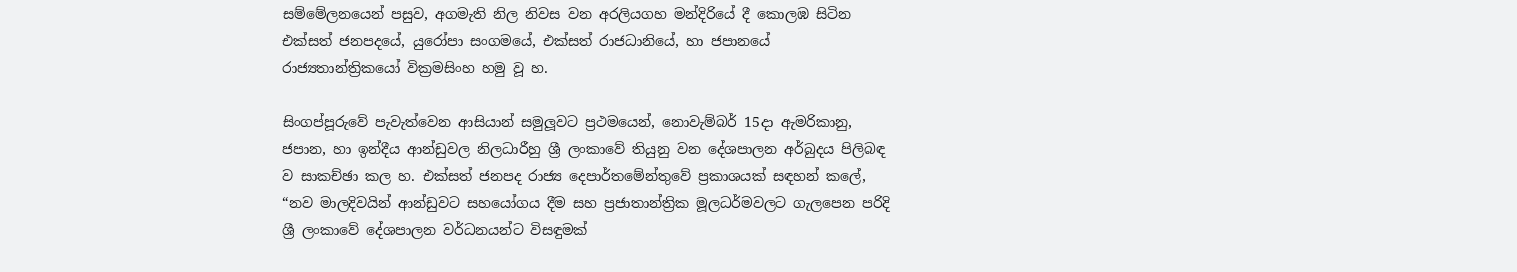සම්මේලනයෙන් පසුව, අගමැති නිල නිවස වන අරලියගහ මන්දිරියේ දී කොලඹ සිටින එක්සත් ජනපදයේ, යුරෝපා සංගමයේ, එක්සත් රාජධානියේ, හා ජපානයේ රාජ්‍යතාන්ත්‍රිකයෝ වික්‍රමසිංහ හමු වූ හ.

සිංගප්පූරුවේ පැවැත්වෙන ආසියාන් සමුලූවට ප්‍රථමයෙන්, නොවැම්බර් 15දා ඇමරිකානු, ජපාන, හා ඉන්දීය ආන්ඩුවල නිලධාරීහු ශ්‍රී ලංකාවේ තියුනු වන දේශපාලන අර්බුදය පිලිබඳ ව සාකච්ඡා කල හ. එක්සත් ජනපද රාජ්‍ය දෙපාර්තමේන්තුවේ ප්‍රකාශයක් සඳහන් කලේ, “නව මාලදිවයින් ආන්ඩුවට සහයෝගය දීම සහ ප්‍රජාතාන්ත්‍රික මූලධර්මවලට ගැලපෙන පරිදි ශ්‍රී ලංකාවේ දේශපාලන වර්ධනයන්ට විසඳුමක්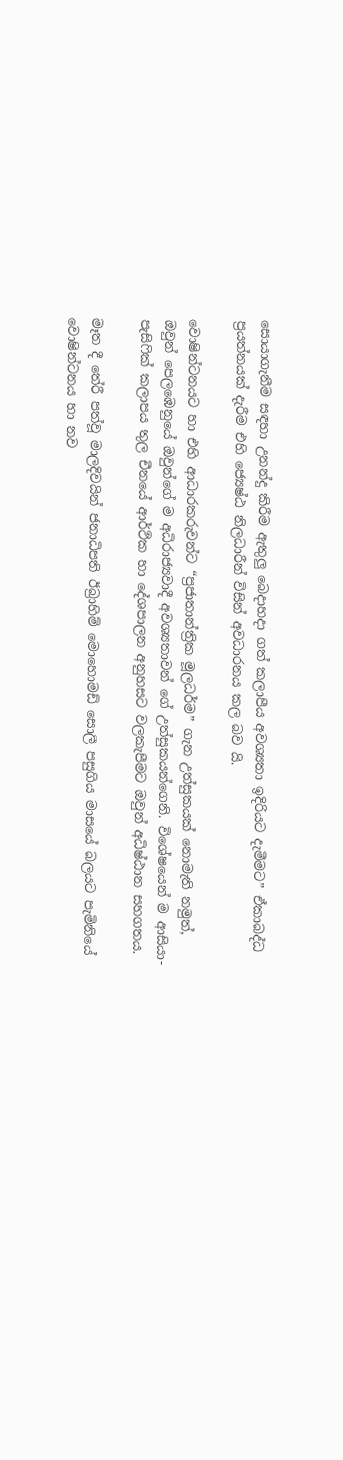සොයාගැනීම සඳහා උනන්දු කිරීම ඇතුලු බෙදාහදා ගත් කලාපීය අවශ්‍යතා ඉදිරියට දැමීමට” ඒකාබද්ධ ප්‍රයත්නයක් දැරීම එහි ජ්‍යෙෂ්ඨ නිලධාරීන් විසින් අවධාරනය කල බව යි.

වොෂින්ටනයට හා එහි ආධාරකරුවන්ට “ප්‍රජාතාන්ත්‍රික මූලධර්ම” ගැන උත්සුකයක් නොමැති නමුත්, ඔවුන් පෙලඹෙනුයේ ඔවුන්ගේ ම අධිරාජ්‍යවාදී අවශ්‍යතාවන් ගේ උත්සුකයන්ගෙනි. විශේෂයෙන් ම ආසියා-පැසිෆික් කලාපය තුල චීනයේ ආර්ථික හා දේශපාලන අනුහසට වලකැපීමට ඔවුන් අධිෂ්ඨාන සහගතය.

මෑත දී තේරී පත්වූ මාලදිවයින් ජනාධිපති ඊබ්‍රාහිම් මොහොමඩ් සොලී පසුගිය මාසයේ බලයට පැමිනියේ වොෂින්ටනය හා නව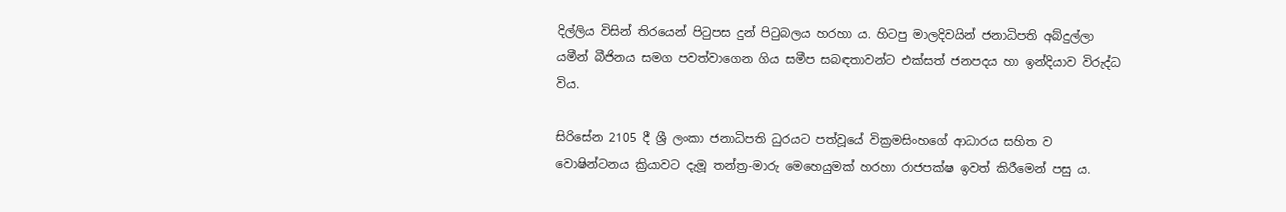දිල්ලිය විසින් තිරයෙන් පිටුපස දුන් පිටුබලය හරහා ය. හිටපු මාලදිවයින් ජනාධිපති අබ්දුල්ලා යමීන් බීජිනය සමග පවත්වාගෙන ගිය සමීප සබඳතාවන්ට එක්සත් ජනපදය හා ඉන්දියාව විරුද්ධ විය.

සිරිසේන 2105 දී ශ්‍රී ලංකා ජනාධිපති ධුරයට පත්වූයේ වික්‍රමසිංහගේ ආධාරය සහිත ව වොෂින්ටනය ක්‍රියාවට දැමූ තන්ත්‍ර-මාරු මෙහෙයුමක් හරහා රාජපක්ෂ ඉවත් කිරීමෙන් පසු ය.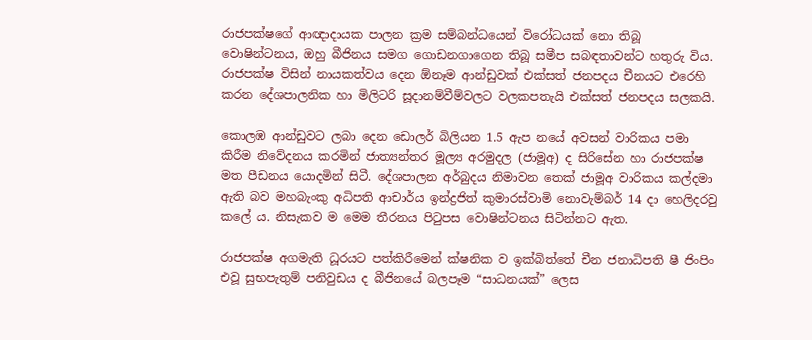රාජපක්ෂගේ ආඥාදායක පාලන ක්‍රම සම්බන්ධයෙන් විරෝධයක් නො තිබූ වොෂින්ටනය, ඔහු බීජිනය සමග ගොඩනගාගෙන තිබූ සමීප සබඳතාවන්ට හතුරු විය. රාජපක්ෂ විසින් නායකත්වය දෙන ඕනෑම ආන්ඩුවක් එක්සත් ජනපදය චීනයට එරෙහි කරන දේශපාලනික හා මිලිටරි සූදානම්වීම්වලට වලකපතැයි එක්සත් ජනපදය සලකයි.

කොලඹ ආන්ඩුවට ලබා දෙන ඩොලර් බිලියන 1.5 ඇප නයේ අවසන් වාරිකය පමා කිරීම නිවේදනය කරමින් ජාත්‍යන්තර මූල්‍ය අරමුදල (ජාමූඅ) ද සිරිසේන හා රාජපක්ෂ මත පීඩනය යොදමින් සිටී. දේශපාලන අර්බුදය නිමාවන තෙක් ජාමූඅ වාරිකය කල්දමා ඇති බව මහබැංකු අධිපති ආචාර්ය ඉන්ද්‍රජිත් කුමාරස්වාමි නොවැම්බර් 14 දා හෙලිදරවු කලේ ය. නිසැකව ම මෙම තීරනය පිටුපස වොෂින්ටනය සිටින්නට ඇත.

රාජපක්ෂ අගමැති ධූරයට පත්කිරීමෙන් ක්ෂනික ව ඉක්බිත්තේ චීන ජනාධිපති ෂී ජිංපිං එවූ සුභපැතුම් පනිවුඩය ද බීජිනයේ බලපෑම “සාධනයක්” ලෙස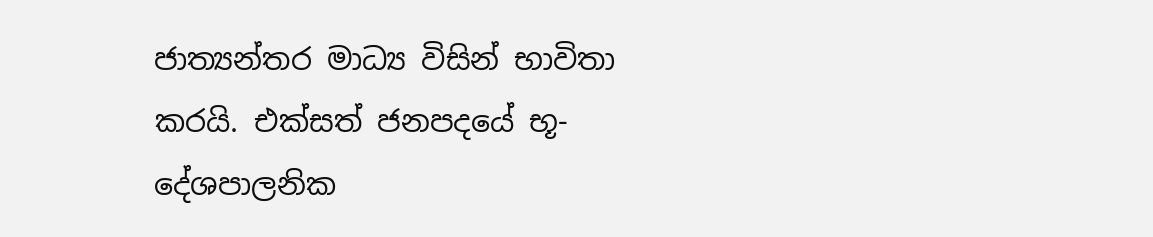ජාත්‍යන්තර මාධ්‍ය විසින් භාවිතා කරයි. එක්සත් ජනපදයේ භූ-දේශපාලනික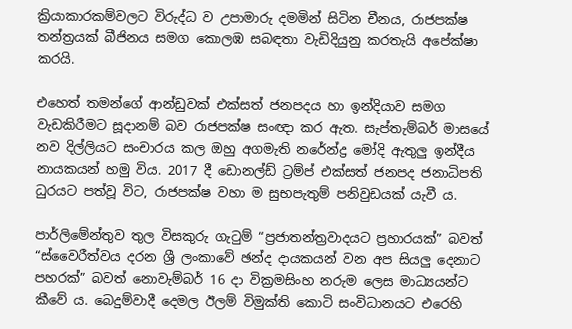ක්‍රියාකාරකම්වලට විරුද්ධ ව උපාමාරු දමමින් සිටින චීනය, රාජපක්ෂ තන්ත්‍රයක් බීජිනය සමග කොලඹ සබඳතා වැඩිදියුනු කරතැයි අපේක්ෂා කරයි.

එහෙත් තමන්ගේ ආන්ඩුවක් එක්සත් ජනපදය හා ඉන්දියාව සමග වැඩකිරීමට සූදානම් බව රාජපක්ෂ සංඥා කර ඇත. සැප්තැම්බර් මාසයේ නව දිල්ලියට සංචාරය කල ඔහු අගමැති නරේන්ද්‍ර මෝදි ඇතුලු ඉන්දීය නායකයන් හමු විය. 2017 දී ඩොනල්ඩ් ට්‍රම්ප් එක්සත් ජනපද ජනාධිපති ධුරයට පත්වූ විට, රාජපක්ෂ වහා ම සුභපැතුම් පනිවුඩයක් යැවී ය.

පාර්ලිමේන්තුව තුල විසකුරු ගැටුම් “ප්‍රජාතන්ත්‍රවාදයට ප්‍රහාරයක්” බවත් “ස්වෛරීත්වය දරන ශ්‍රී ලංකාවේ ඡන්ද දායකයන් වන අප සියලු දෙනාට පහරක්” බවත් නොවැම්බර් 16 දා වික්‍රමසිංහ නරුම ලෙස මාධ්‍යයන්ට කීවේ ය. බෙදුම්වාදී දෙමල ඊලම් විමුක්ති කොටි සංවිධානයට එරෙහි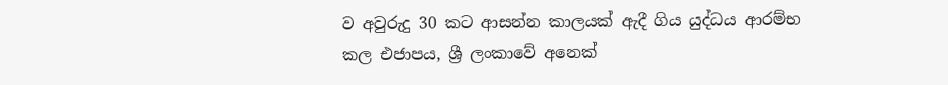ව අවුරුදු 30 කට ආසන්න කාලයක් ඇදී ගිය යුද්ධය ආරම්භ කල එජාපය, ශ්‍රී ලංකාවේ අනෙක්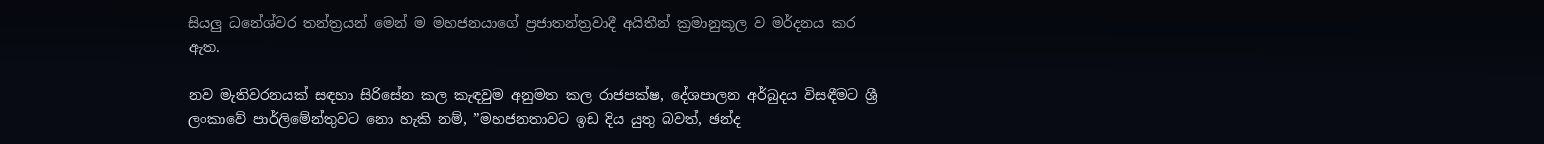සියලු ධනේශ්වර තන්ත්‍රයන් මෙන් ම මහජනයාගේ ප්‍රජාතන්ත්‍රවාදී අයිතීන් ක්‍රමානුකූල ව මර්දනය කර ඇත.

නව මැතිවරනයක් සඳහා සිරිසේන කල කැඳවුම අනුමත කල රාජපක්ෂ, දේශපාලන අර්බුදය විසඳීමට ශ්‍රී ලංකාවේ පාර්ලිමේන්තුවට නො හැකි නම්, ”මහජනතාවට ඉඩ දිය යුතු බවත්, ඡන්ද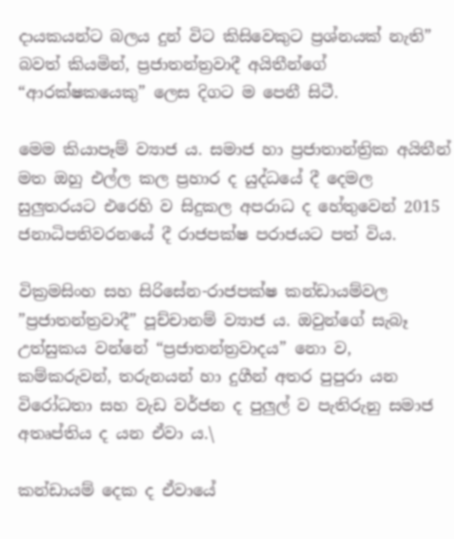දායකයන්ට බලය දුන් විට කිසිවෙකුට ප්‍රශ්නයක් නැති” බවත් කියමින්, ප්‍රජාතන්ත්‍රවාදී අයිතීන්ගේ “ආරක්ෂකයෙකු” ලෙස දිගට ම පෙනී සිටී.

මෙම කියාපෑම් ව්‍යාජ ය. සමාජ හා ප්‍රජාතාන්ත්‍රික අයිතීන් මත ඔහු එල්ල කල ප්‍රහාර ද යුද්ධයේ දී දෙමල සුලුතරයට එරෙහි ව සිදුකල අපරාධ ද හේතුවෙන් 2015 ජනාධිපතිවරනයේ දී රාජපක්ෂ පරාජයට පත් විය.

වික්‍රමසිංහ සහ සිරිසේන-රාජපක්ෂ කන්ඩායම්වල ”ප්‍රජාතන්ත්‍රවාදී” පූච්චානම් ව්‍යාජ ය. ඔවුන්ගේ සැබෑ උත්සුකය වන්නේ “ප්‍රජාතන්ත්‍රවාදය” නො ව, කම්කරුවන්, තරුනයන් හා දුගීන් අතර පුපුරා යන විරෝධතා සහ වැඩ වර්ජන ද පුලුල් ව පැතිරුනු සමාජ අතෘප්තිය ද යන ඒවා ය.\

කන්ඩායම් දෙක ද ඒවායේ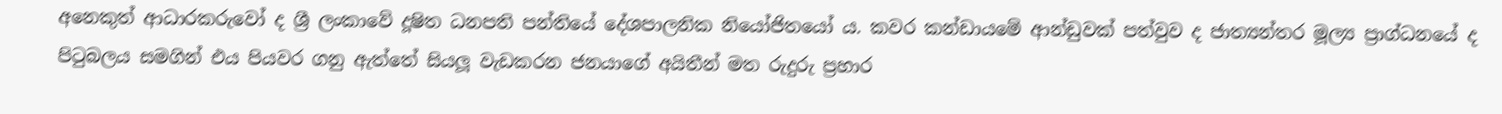අනෙකුත් ආධාරකරුවෝ ද ශ්‍රී ලංකාවේ දූෂිත ධනපති පන්තියේ දේශපාලනික නියෝජිතයෝ ය. කවර කන්ඩායමේ ආන්ඩුවක් පත්වුව ද ජාත්‍යන්තර මූල්‍ය ප්‍රාග්ධනයේ ද පිටුබලය සමගින් එය පියවර ගනු ඇත්තේ සියලූ වැඩකරන ජනයාගේ අයිතීන් මත රුදුරු ප්‍රහාර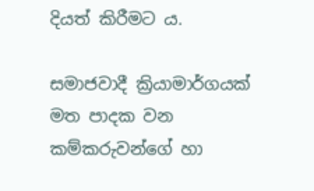දියත් කිරීමට ය.

සමාජවාදී ක්‍රියාමාර්ගයක් මත පාදක වන කම්කරුවන්ගේ හා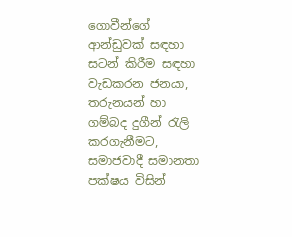ගොවීන්ගේ ආන්ඩුවක් සඳහා සටන් කිරීම සඳහා වැඩකරන ජනයා, තරුනයන් හා ගම්බද දුගීන් රැලි කරගැනීමට, සමාජවාදී සමානතා පක්ෂය විසින්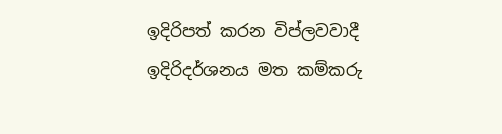ඉදිරිපත් කරන විප්ලවවාදී ඉදිරිදර්ශනය මත කම්කරු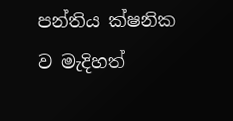පන්තිය ක්ෂනික ව මැදිහත්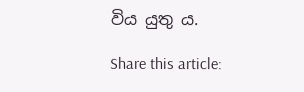විය යුතු ය.

Share this article: